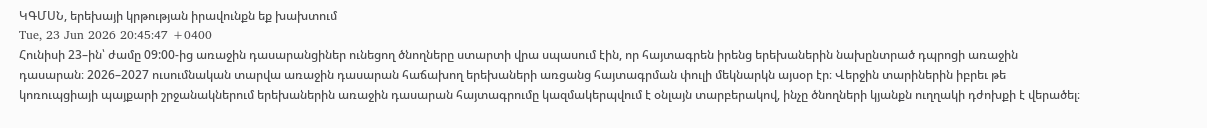ԿԳՄՍՆ, երեխայի կրթության իրավունքն եք խախտում
Tue, 23 Jun 2026 20:45:47 +0400
Հունիսի 23–ին՝ ժամը 09:00-ից առաջին դասարանցիներ ունեցող ծնողները ստարտի վրա սպասում էին, որ հայտագրեն իրենց երեխաներին նախընտրած դպրոցի առաջին դասարան։ 2026–2027 ուսումնական տարվա առաջին դասարան հաճախող երեխաների առցանց հայտագրման փուլի մեկնարկն այսօր էր։ Վերջին տարիներին իբրեւ թե կոռուպցիայի պայքարի շրջանակներում երեխաներին առաջին դասարան հայտագրումը կազմակերպվում է օնլայն տարբերակով, ինչը ծնողների կյանքն ուղղակի դժոխքի է վերածել։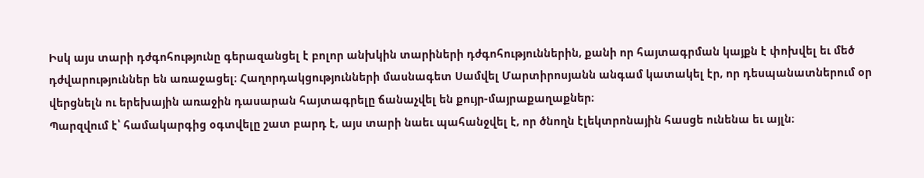Իսկ այս տարի դժգոհությունը գերազանցել է բոլոր անխկին տարիների դժգոհություններին, քանի որ հայտագրման կայքն է փոխվել եւ մեծ դժվարություններ են առաջացել։ Հաղորդակցությունների մասնագետ Սամվել Մարտիրոսյանն անգամ կատակել էր, որ դեսպանատներում օր վերցնելն ու երեխային առաջին դասարան հայտագրելը ճանաչվել են քույր-մայրաքաղաքներ։
Պարզվում է՝ համակարգից օգտվելը շատ բարդ է, այս տարի նաեւ պահանջվել է, որ ծնողն էլեկտրոնային հասցե ունենա եւ այլն։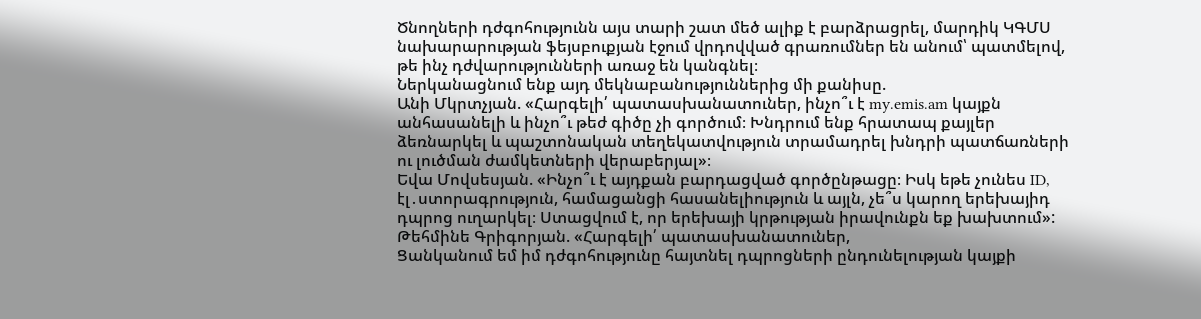Ծնողների դժգոհությունն այս տարի շատ մեծ ալիք է բարձրացրել, մարդիկ ԿԳՄՍ նախարարության ֆեյսբուքյան էջում վրդովված գրառումներ են անում՝ պատմելով, թե ինչ դժվարությունների առաջ են կանգնել։
Ներկանացնում ենք այդ մեկնաբանություններից մի քանիսը.
Անի Մկրտչյան. «Հարգելի՛ պատասխանատուներ, ինչո՞ւ է my.emis.am կայքն անհասանելի և ինչո՞ւ թեժ գիծը չի գործում։ Խնդրում ենք հրատապ քայլեր ձեռնարկել և պաշտոնական տեղեկատվություն տրամադրել խնդրի պատճառների ու լուծման ժամկետների վերաբերյալ»։
Եվա Մովսեսյան. «Ինչո՞ւ է այդքան բարդացված գործընթացը։ Իսկ եթե չունես ID, էլ․ստորագրություն, համացանցի հասանելիություն և այլն, չե՞ս կարող երեխայիդ դպրոց ուղարկել։ Ստացվում է, որ երեխայի կրթության իրավունքն եք խախտում»:
Թեհմինե Գրիգորյան. «Հարգելի՛ պատասխանատուներ,
Ցանկանում եմ իմ դժգոհությունը հայտնել դպրոցների ընդունելության կայքի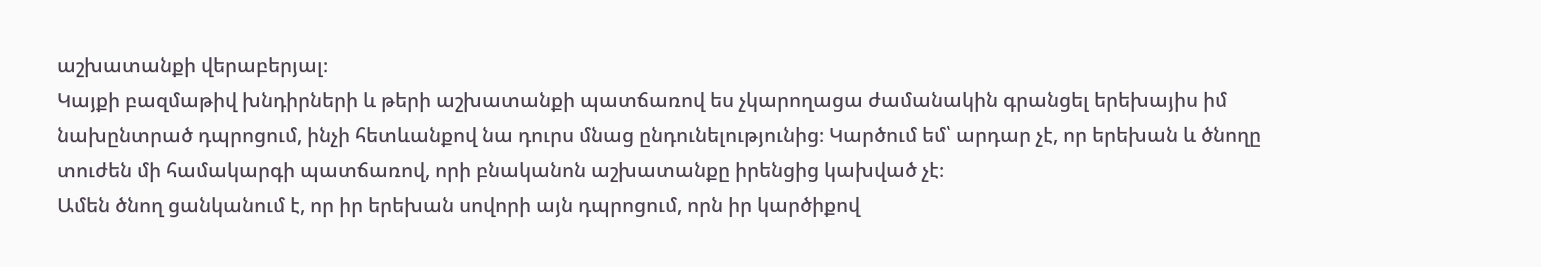աշխատանքի վերաբերյալ։
Կայքի բազմաթիվ խնդիրների և թերի աշխատանքի պատճառով ես չկարողացա ժամանակին գրանցել երեխայիս իմ նախընտրած դպրոցում, ինչի հետևանքով նա դուրս մնաց ընդունելությունից։ Կարծում եմ՝ արդար չէ, որ երեխան և ծնողը տուժեն մի համակարգի պատճառով, որի բնականոն աշխատանքը իրենցից կախված չէ։
Ամեն ծնող ցանկանում է, որ իր երեխան սովորի այն դպրոցում, որն իր կարծիքով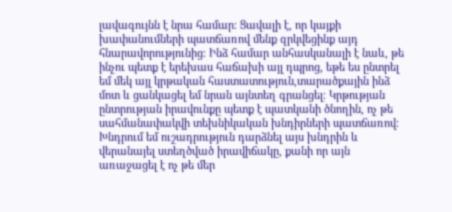լավագույնն է նրա համար։ Ցավալի է, որ կայքի խափանումների պատճառով մենք զրկվեցինք այդ հնարավորությունից։ Ինձ համար անհասկանալի է նաև, թե ինչու պետք է երեխաս հաճախի այլ դպրոց, եթե ես ընտրել եմ մեկ այլ կրթական հաստատություն,տարածքային ինձ մոտ և ցանկացել եմ նրան այնտեղ գրանցել։ Կրթության ընտրության իրավունքը պետք է պատկանի ծնողին, ոչ թե սահմանափակվի տեխնիկական խնդիրների պատճառով։
Խնդրում եմ ուշադրություն դարձնել այս խնդրին և վերանայել ստեղծված իրավիճակը, քանի որ այն առաջացել է ոչ թե մեր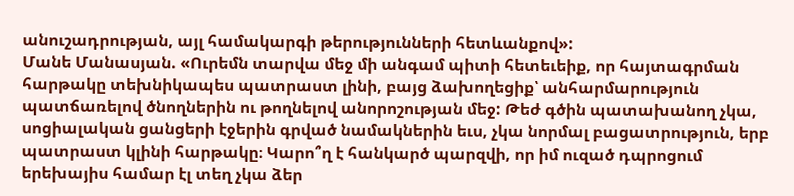անուշադրության, այլ համակարգի թերությունների հետևանքով»:
Մանե Մանասյան. «Ուրեմն տարվա մեջ մի անգամ պիտի հետեւեիք, որ հայտագրման հարթակը տեխնիկապես պատրաստ լինի, բայց ձախողեցիք՝ անհարմարություն պատճառելով ծնողներին ու թողնելով անորոշության մեջ: Թեժ գծին պատախանող չկա, սոցիալական ցանցերի էջերին գրված նամակներին եւս, չկա նորմալ բացատրություն, երբ պատրաստ կլինի հարթակը։ Կարո՞ղ է հանկարծ պարզվի, որ իմ ուզած դպրոցում երեխայիս համար էլ տեղ չկա ձեր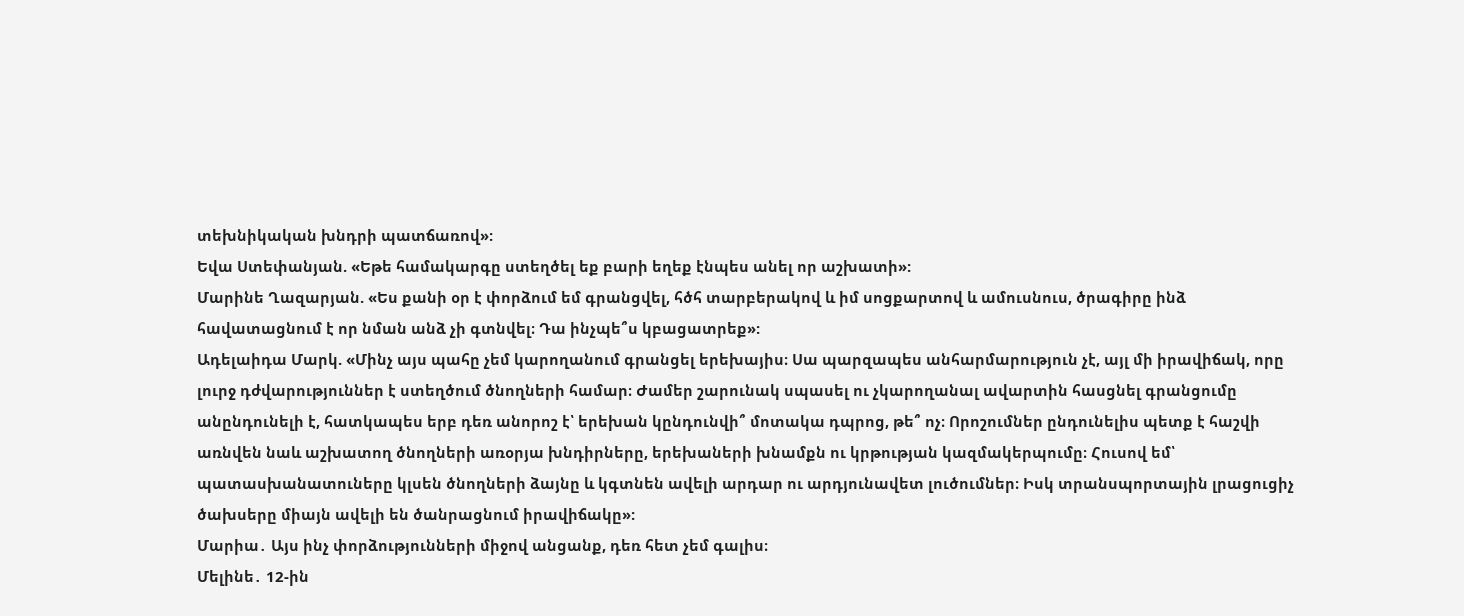տեխնիկական խնդրի պատճառով»:
Եվա Ստեփանյան. «Եթե համակարգը ստեղծել եք բարի եղեք էնպես անել որ աշխատի»:
Մարինե Ղազարյան. «Ես քանի օր է փորձում եմ գրանցվել, հծհ տարբերակով և իմ սոցքարտով և ամուսնուս, ծրագիրը ինձ հավատացնում է որ նման անձ չի գտնվել։ Դա ինչպե՞ս կբացատրեք»:
Ադելաիդա Մարկ. «Մինչ այս պահը չեմ կարողանում գրանցել երեխայիս։ Սա պարզապես անհարմարություն չէ, այլ մի իրավիճակ, որը լուրջ դժվարություններ է ստեղծում ծնողների համար։ Ժամեր շարունակ սպասել ու չկարողանալ ավարտին հասցնել գրանցումը անընդունելի է, հատկապես երբ դեռ անորոշ է՝ երեխան կընդունվի՞ մոտակա դպրոց, թե՞ ոչ։ Որոշումներ ընդունելիս պետք է հաշվի առնվեն նաև աշխատող ծնողների առօրյա խնդիրները, երեխաների խնամքն ու կրթության կազմակերպումը։ Հուսով եմ՝ պատասխանատուները կլսեն ծնողների ձայնը և կգտնեն ավելի արդար ու արդյունավետ լուծումներ։ Իսկ տրանսպորտային լրացուցիչ ծախսերը միայն ավելի են ծանրացնում իրավիճակը»:
Մարիա․ Այս ինչ փորձությունների միջով անցանք, դեռ հետ չեմ գալիս։
Մելինե․ 12-ին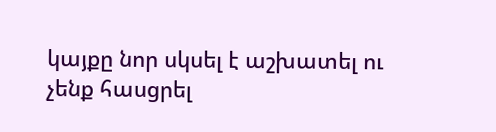կայքը նոր սկսել է աշխատել ու չենք հասցրել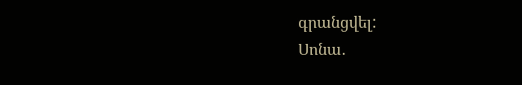գրանցվել:
Սոնա․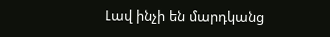Լավ ինչի են մարդկանց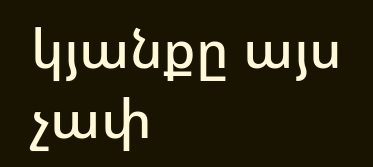կյանքը այս չափ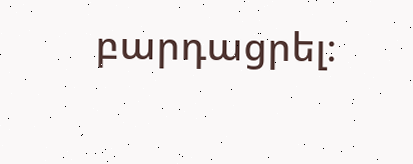բարդացրել։